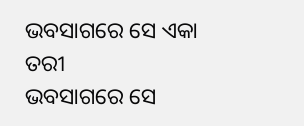ଭବସାଗରେ ସେ ଏକା ତରୀ
ଭବସାଗରେ ସେ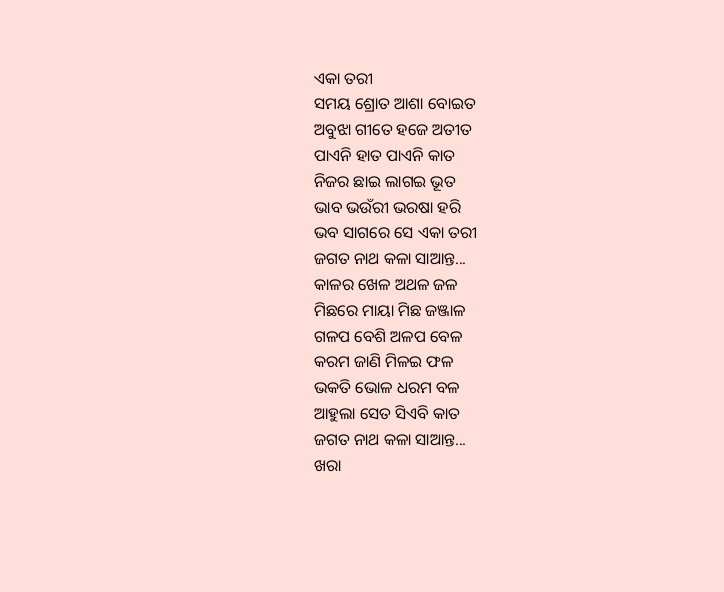ଏକା ତରୀ
ସମୟ ଶ୍ରୋତ ଆଶା ବୋଇତ
ଅବୁଝା ଗୀତେ ହଜେ ଅତୀତ
ପାଏନି ହାତ ପାଏନି କାତ
ନିଜର ଛାଇ ଲାଗଇ ଭୂତ
ଭାବ ଭଉଁରୀ ଭରଷା ହରି
ଭବ ସାଗରେ ସେ ଏକା ତରୀ
ଜଗତ ନାଥ କଳା ସାଆନ୍ତ...
କାଳର ଖେଳ ଅଥଳ ଜଳ
ମିଛରେ ମାୟା ମିଛ ଜଞ୍ଜାଳ
ଗଳପ ବେଶି ଅଳପ ବେଳ
କରମ ଜାଣି ମିଳଇ ଫଳ
ଭକତି ଭୋଳ ଧରମ ବଳ
ଆହୁଲା ସେତ ସିଏବି କାତ
ଜଗତ ନାଥ କଳା ସାଆନ୍ତ...
ଖରା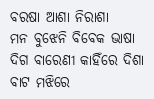ବରଷା ଆଶା ନିରାଶା
ମନ ବୁଝେନି ବିବେକ ଭାଷା
ଦିଗ ବାରେଣୀ କାହିଁରେ ଦିଶା
ବାଟ ମଝିରେ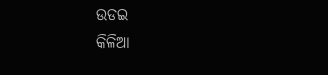ଉଡଇ
କିଳିଆ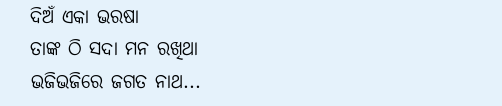ଦିଅଁ ଏକା ଭରଷା
ତାଙ୍କ ଠି ସଦା ମନ ରଖିଥା
ଭଜିଭଜିରେ ଜଗତ ନାଥ...